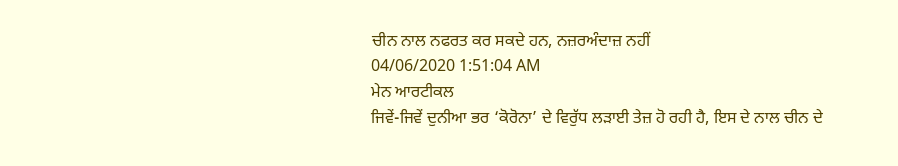ਚੀਨ ਨਾਲ ਨਫਰਤ ਕਰ ਸਕਦੇ ਹਨ, ਨਜ਼ਰਅੰਦਾਜ਼ ਨਹੀਂ
04/06/2020 1:51:04 AM
ਮੇਨ ਆਰਟੀਕਲ
ਜਿਵੇਂ-ਜਿਵੇਂ ਦੁਨੀਆ ਭਰ ‘ਕੋਰੋਨਾ’ ਦੇ ਵਿਰੁੱਧ ਲੜਾਈ ਤੇਜ਼ ਹੋ ਰਹੀ ਹੈ, ਇਸ ਦੇ ਨਾਲ ਚੀਨ ਦੇ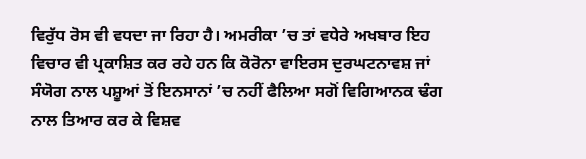ਵਿਰੁੱਧ ਰੋਸ ਵੀ ਵਧਦਾ ਜਾ ਰਿਹਾ ਹੈ। ਅਮਰੀਕਾ ’ਚ ਤਾਂ ਵਧੇਰੇ ਅਖਬਾਰ ਇਹ ਵਿਚਾਰ ਵੀ ਪ੍ਰਕਾਸ਼ਿਤ ਕਰ ਰਹੇ ਹਨ ਕਿ ਕੋਰੋਨਾ ਵਾਇਰਸ ਦੁਰਘਟਨਾਵਸ਼ ਜਾਂ ਸੰਯੋਗ ਨਾਲ ਪਸ਼ੂਆਂ ਤੋਂ ਇਨਸਾਨਾਂ ’ਚ ਨਹੀਂ ਫੈਲਿਆ ਸਗੋਂ ਵਿਗਿਆਨਕ ਢੰਗ ਨਾਲ ਤਿਆਰ ਕਰ ਕੇ ਵਿਸ਼ਵ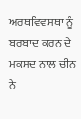ਅਰਥਵਿਵਸਥਾ ਨੂੰ ਬਰਬਾਦ ਕਰਨ ਦੇ ਮਕਸਦ ਨਾਲ ਚੀਨ ਨੇ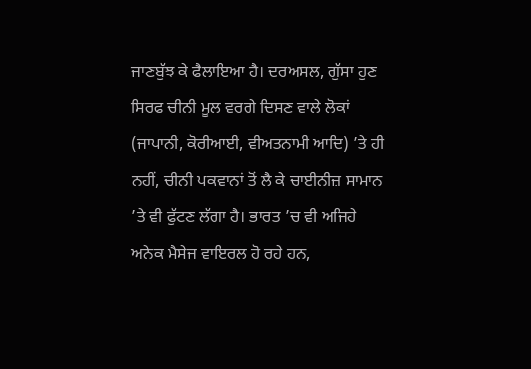ਜਾਣਬੁੱਝ ਕੇ ਫੈਲਾਇਆ ਹੈ। ਦਰਅਸਲ, ਗੁੱਸਾ ਹੁਣ ਸਿਰਫ ਚੀਨੀ ਮੂਲ ਵਰਗੇ ਦਿਸਣ ਵਾਲੇ ਲੋਕਾਂ (ਜਾਪਾਨੀ, ਕੋਰੀਆਈ, ਵੀਅਤਨਾਮੀ ਆਦਿ) ’ਤੇ ਹੀ ਨਹੀਂ, ਚੀਨੀ ਪਕਵਾਨਾਂ ਤੋਂ ਲੈ ਕੇ ਚਾਈਨੀਜ਼ ਸਾਮਾਨ ’ਤੇ ਵੀ ਫੁੱਟਣ ਲੱਗਾ ਹੈ। ਭਾਰਤ ’ਚ ਵੀ ਅਜਿਹੇ ਅਨੇਕ ਮੈਸੇਜ ਵਾਇਰਲ ਹੋ ਰਹੇ ਹਨ,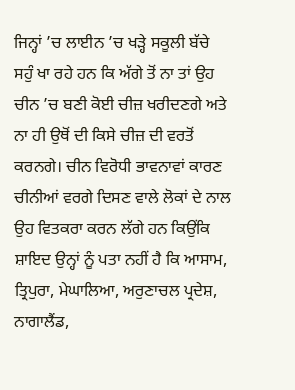ਜਿਨ੍ਹਾਂ ’ਚ ਲਾਈਨ ’ਚ ਖੜ੍ਹੇ ਸਕੂਲੀ ਬੱਚੇ ਸਹੁੰ ਖਾ ਰਹੇ ਹਨ ਕਿ ਅੱਗੇ ਤੋਂ ਨਾ ਤਾਂ ਉਹ ਚੀਨ ’ਚ ਬਣੀ ਕੋਈ ਚੀਜ਼ ਖਰੀਦਣਗੇ ਅਤੇ ਨਾ ਹੀ ਉਥੋਂ ਦੀ ਕਿਸੇ ਚੀਜ਼ ਦੀ ਵਰਤੋਂ ਕਰਨਗੇ। ਚੀਨ ਵਿਰੋਧੀ ਭਾਵਨਾਵਾਂ ਕਾਰਣ ਚੀਨੀਆਂ ਵਰਗੇ ਦਿਸਣ ਵਾਲੇ ਲੋਕਾਂ ਦੇ ਨਾਲ ਉਹ ਵਿਤਕਰਾ ਕਰਨ ਲੱਗੇ ਹਨ ਕਿਉਂਕਿ ਸ਼ਾਇਦ ਉਨ੍ਹਾਂ ਨੂੰ ਪਤਾ ਨਹੀਂ ਹੈ ਕਿ ਆਸਾਮ, ਤ੍ਰਿਪੁਰਾ, ਮੇਘਾਲਿਆ, ਅਰੁਣਾਚਲ ਪ੍ਰਦੇਸ਼, ਨਾਗਾਲੈਂਡ,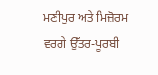ਮਣੀਪੁਰ ਅਤੇ ਮਿਜ਼ੋਰਮ ਵਰਗੇ ਉੱਤਰ-ਪੂਰਬੀ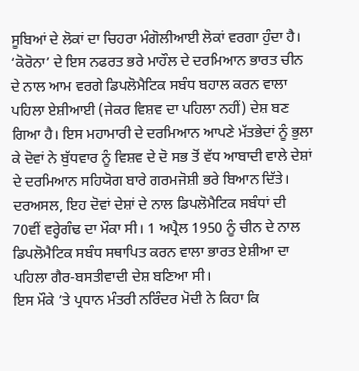ਸੂਬਿਆਂ ਦੇ ਲੋਕਾਂ ਦਾ ਚਿਹਰਾ ਮੰਗੋਲੀਆਈ ਲੋਕਾਂ ਵਰਗਾ ਹੁੰਦਾ ਹੈ। ‘ਕੋਰੋਨਾ’ ਦੇ ਇਸ ਨਫਰਤ ਭਰੇ ਮਾਹੌਲ ਦੇ ਦਰਮਿਆਨ ਭਾਰਤ ਚੀਨ ਦੇ ਨਾਲ ਆਮ ਵਰਗੇ ਡਿਪਲੋਮੈਟਿਕ ਸਬੰਧ ਬਹਾਲ ਕਰਨ ਵਾਲਾ ਪਹਿਲਾ ਏਸ਼ੀਆਈ (ਜੇਕਰ ਵਿਸ਼ਵ ਦਾ ਪਹਿਲਾ ਨਹੀਂ) ਦੇਸ਼ ਬਣ ਗਿਆ ਹੈ। ਇਸ ਮਹਾਮਾਰੀ ਦੇ ਦਰਮਿਆਨ ਆਪਣੇ ਮੱਤਭੇਦਾਂ ਨੂੰ ਭੁਲਾ ਕੇ ਦੋਵਾਂ ਨੇ ਬੁੱਧਵਾਰ ਨੂੰ ਵਿਸ਼ਵ ਦੇ ਦੋ ਸਭ ਤੋਂ ਵੱਧ ਆਬਾਦੀ ਵਾਲੇ ਦੇਸ਼ਾਂ ਦੇ ਦਰਮਿਆਨ ਸਹਿਯੋਗ ਬਾਰੇ ਗਰਮਜੋਸ਼ੀ ਭਰੇ ਬਿਆਨ ਦਿੱਤੇ। ਦਰਅਸਲ, ਇਹ ਦੋਵਾਂ ਦੇਸ਼ਾਂ ਦੇ ਨਾਲ ਡਿਪਲੋਮੈਟਿਕ ਸਬੰਧਾਂ ਦੀ 70ਵੀਂ ਵਰ੍ਹੇਗੰਢ ਦਾ ਮੌਕਾ ਸੀ। 1 ਅਪ੍ਰੈਲ 1950 ਨੂੰ ਚੀਨ ਦੇ ਨਾਲ ਡਿਪਲੋਮੈਟਿਕ ਸਬੰਧ ਸਥਾਪਿਤ ਕਰਨ ਵਾਲਾ ਭਾਰਤ ਏਸ਼ੀਆ ਦਾ ਪਹਿਲਾ ਗੈਰ-ਬਸਤੀਵਾਦੀ ਦੇਸ਼ ਬਣਿਆ ਸੀ।
ਇਸ ਮੌਕੇ ’ਤੇ ਪ੍ਰਧਾਨ ਮੰਤਰੀ ਨਰਿੰਦਰ ਮੋਦੀ ਨੇ ਕਿਹਾ ਕਿ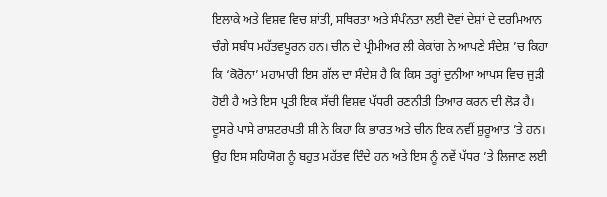ਇਲਾਕੇ ਅਤੇ ਵਿਸ਼ਵ ਵਿਚ ਸ਼ਾਂਤੀ, ਸਥਿਰਤਾ ਅਤੇ ਸੰਪੰਨਤਾ ਲਈ ਦੋਵਾਂ ਦੇਸ਼ਾਂ ਦੇ ਦਰਮਿਆਨ ਚੰਗੇ ਸਬੰਧ ਮਹੱਤਵਪੂਰਨ ਹਨ। ਚੀਨ ਦੇ ਪ੍ਰੀਮੀਅਰ ਲੀ ਕੇਕਾਂਗ ਨੇ ਆਪਣੇ ਸੰਦੇਸ਼ ’ਚ ਕਿਹਾ ਕਿ ‘ਕੋਰੋਨਾ’ ਮਹਾਮਾਰੀ ਇਸ ਗੱਲ ਦਾ ਸੰਦੇਸ਼ ਹੈ ਕਿ ਕਿਸ ਤਰ੍ਹਾਂ ਦੁਨੀਆ ਆਪਸ ਵਿਚ ਜੁੜੀ ਹੋਈ ਹੈ ਅਤੇ ਇਸ ਪ੍ਰਤੀ ਇਕ ਸੱਚੀ ਵਿਸ਼ਵ ਪੱਧਰੀ ਰਣਨੀਤੀ ਤਿਆਰ ਕਰਨ ਦੀ ਲੋੜ ਹੈ। ਦੂਸਰੇ ਪਾਸੇ ਰਾਸ਼ਟਰਪਤੀ ਸ਼ੀ ਨੇ ਕਿਹਾ ਕਿ ਭਾਰਤ ਅਤੇ ਚੀਨ ਇਕ ਨਵੀਂ ਸ਼ੁਰੂਆਤ ’ਤੇ ਹਨ। ਉਹ ਇਸ ਸਹਿਯੋਗ ਨੂੰ ਬਹੁਤ ਮਹੱਤਵ ਦਿੰਦੇ ਹਨ ਅਤੇ ਇਸ ਨੂੰ ਨਵੇਂ ਪੱਧਰ ’ਤੇ ਲਿਜਾਣ ਲਈ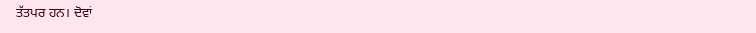ਤੱਤਪਰ ਹਨ। ਦੋਵਾਂ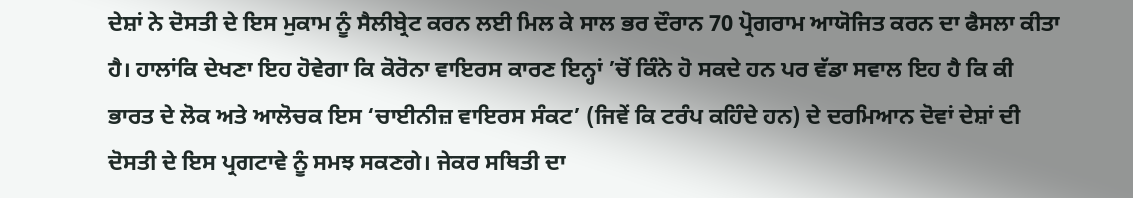ਦੇਸ਼ਾਂ ਨੇ ਦੋਸਤੀ ਦੇ ਇਸ ਮੁਕਾਮ ਨੂੰ ਸੈਲੀਬ੍ਰੇਟ ਕਰਨ ਲਈ ਮਿਲ ਕੇ ਸਾਲ ਭਰ ਦੌਰਾਨ 70 ਪ੍ਰੋਗਰਾਮ ਆਯੋਜਿਤ ਕਰਨ ਦਾ ਫੈਸਲਾ ਕੀਤਾ ਹੈ। ਹਾਲਾਂਕਿ ਦੇਖਣਾ ਇਹ ਹੋਵੇਗਾ ਕਿ ਕੋਰੋਨਾ ਵਾਇਰਸ ਕਾਰਣ ਇਨ੍ਹਾਂ ’ਚੋਂ ਕਿੰਨੇ ਹੋ ਸਕਦੇ ਹਨ ਪਰ ਵੱਡਾ ਸਵਾਲ ਇਹ ਹੈ ਕਿ ਕੀ ਭਾਰਤ ਦੇ ਲੋਕ ਅਤੇ ਆਲੋਚਕ ਇਸ ‘ਚਾਈਨੀਜ਼ ਵਾਇਰਸ ਸੰਕਟ’ (ਜਿਵੇਂ ਕਿ ਟਰੰਪ ਕਹਿੰਦੇ ਹਨ) ਦੇ ਦਰਮਿਆਨ ਦੋਵਾਂ ਦੇਸ਼ਾਂ ਦੀ ਦੋਸਤੀ ਦੇ ਇਸ ਪ੍ਰਗਟਾਵੇ ਨੂੰ ਸਮਝ ਸਕਣਗੇ। ਜੇਕਰ ਸਥਿਤੀ ਦਾ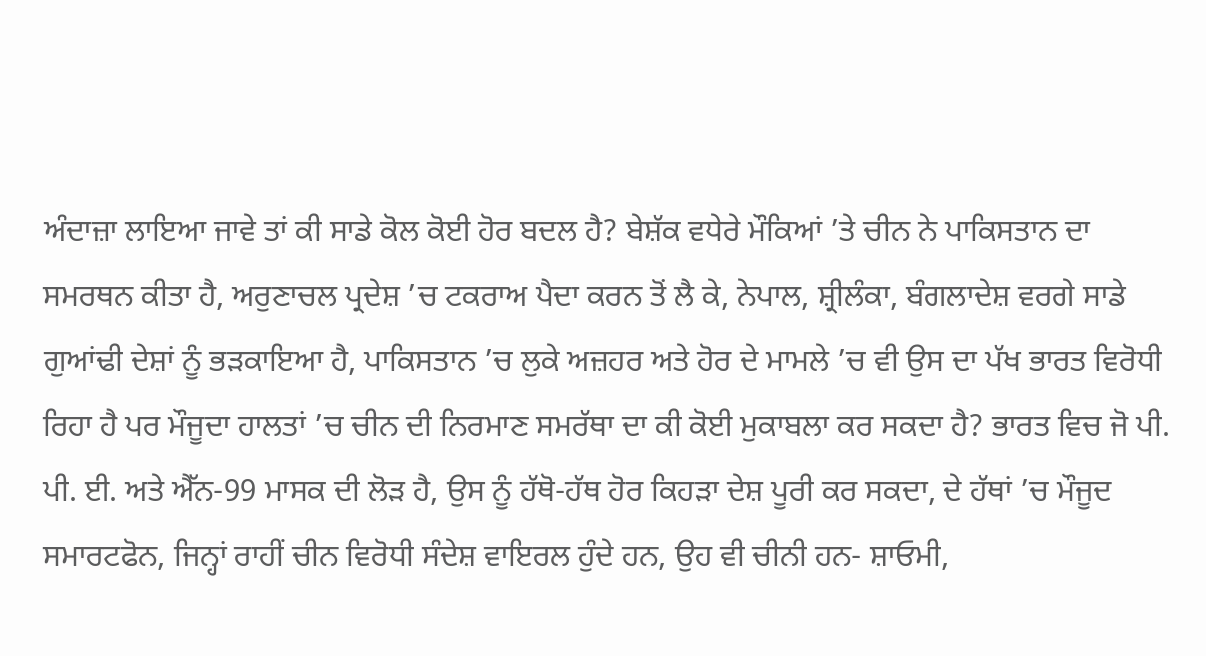ਅੰਦਾਜ਼ਾ ਲਾਇਆ ਜਾਵੇ ਤਾਂ ਕੀ ਸਾਡੇ ਕੋਲ ਕੋਈ ਹੋਰ ਬਦਲ ਹੈ? ਬੇਸ਼ੱਕ ਵਧੇਰੇ ਮੌਕਿਆਂ ’ਤੇ ਚੀਨ ਨੇ ਪਾਕਿਸਤਾਨ ਦਾ ਸਮਰਥਨ ਕੀਤਾ ਹੈ, ਅਰੁਣਾਚਲ ਪ੍ਰਦੇਸ਼ ’ਚ ਟਕਰਾਅ ਪੈਦਾ ਕਰਨ ਤੋਂ ਲੈ ਕੇ, ਨੇਪਾਲ, ਸ਼੍ਰੀਲੰਕਾ, ਬੰਗਲਾਦੇਸ਼ ਵਰਗੇ ਸਾਡੇ ਗੁਆਂਢੀ ਦੇਸ਼ਾਂ ਨੂੰ ਭੜਕਾਇਆ ਹੈ, ਪਾਕਿਸਤਾਨ ’ਚ ਲੁਕੇ ਅਜ਼ਹਰ ਅਤੇ ਹੋਰ ਦੇ ਮਾਮਲੇ ’ਚ ਵੀ ਉਸ ਦਾ ਪੱਖ ਭਾਰਤ ਵਿਰੋਧੀ ਰਿਹਾ ਹੈ ਪਰ ਮੌਜੂਦਾ ਹਾਲਤਾਂ ’ਚ ਚੀਨ ਦੀ ਨਿਰਮਾਣ ਸਮਰੱਥਾ ਦਾ ਕੀ ਕੋਈ ਮੁਕਾਬਲਾ ਕਰ ਸਕਦਾ ਹੈ? ਭਾਰਤ ਵਿਚ ਜੋ ਪੀ. ਪੀ. ਈ. ਅਤੇ ਐੱਨ-99 ਮਾਸਕ ਦੀ ਲੋੜ ਹੈ, ਉਸ ਨੂੰ ਹੱਥੋ-ਹੱਥ ਹੋਰ ਕਿਹੜਾ ਦੇਸ਼ ਪੂਰੀ ਕਰ ਸਕਦਾ, ਦੇ ਹੱਥਾਂ ’ਚ ਮੌਜੂਦ ਸਮਾਰਟਫੋਨ, ਜਿਨ੍ਹਾਂ ਰਾਹੀਂ ਚੀਨ ਵਿਰੋਧੀ ਸੰਦੇਸ਼ ਵਾਇਰਲ ਹੁੰਦੇ ਹਨ, ਉਹ ਵੀ ਚੀਨੀ ਹਨ- ਸ਼ਾਓਮੀ,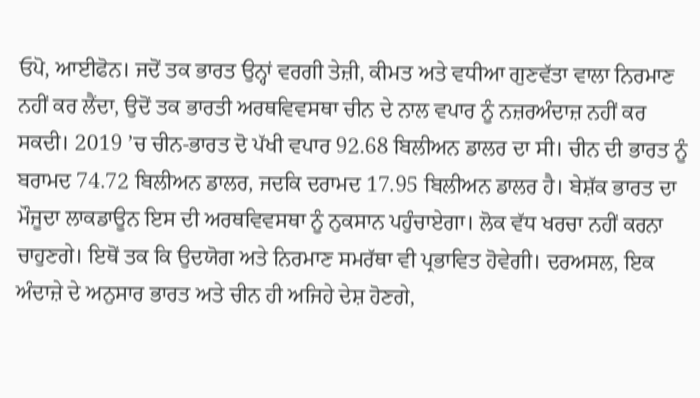ਓਪੋ, ਆਈਫੋਨ। ਜਦੋਂ ਤਕ ਭਾਰਤ ਉਨ੍ਹਾਂ ਵਰਗੀ ਤੇਜ਼ੀ, ਕੀਮਤ ਅਤੇ ਵਧੀਆ ਗੁਣਵੱਤਾ ਵਾਲਾ ਨਿਰਮਾਣ ਨਹੀਂ ਕਰ ਲੈਂਦਾ, ਉਦੋਂ ਤਕ ਭਾਰਤੀ ਅਰਥਵਿਵਸਥਾ ਚੀਨ ਦੇ ਨਾਲ ਵਪਾਰ ਨੂੰ ਨਜ਼ਰਅੰਦਾਜ਼ ਨਹੀਂ ਕਰ ਸਕਦੀ। 2019 ’ਚ ਚੀਨ-ਭਾਰਤ ਦੋ ਪੱਖੀ ਵਪਾਰ 92.68 ਬਿਲੀਅਨ ਡਾਲਰ ਦਾ ਸੀ। ਚੀਨ ਦੀ ਭਾਰਤ ਨੂੰ ਬਰਾਮਦ 74.72 ਬਿਲੀਅਨ ਡਾਲਰ, ਜਦਕਿ ਦਰਾਮਦ 17.95 ਬਿਲੀਅਨ ਡਾਲਰ ਹੈ। ਬੇਸ਼ੱਕ ਭਾਰਤ ਦਾ ਮੌਜੂਦਾ ਲਾਕਡਾਊਨ ਇਸ ਦੀ ਅਰਥਵਿਵਸਥਾ ਨੂੰ ਨੁਕਸਾਨ ਪਹੁੰਚਾਏਗਾ। ਲੋਕ ਵੱਧ ਖਰਚਾ ਨਹੀਂ ਕਰਨਾ ਚਾਹੁਣਗੇ। ਇਥੋਂ ਤਕ ਕਿ ਉਦਯੋਗ ਅਤੇ ਨਿਰਮਾਣ ਸਮਰੱਥਾ ਵੀ ਪ੍ਰਭਾਵਿਤ ਹੋਵੇਗੀ। ਦਰਅਸਲ, ਇਕ ਅੰਦਾਜ਼ੇ ਦੇ ਅਨੁਸਾਰ ਭਾਰਤ ਅਤੇ ਚੀਨ ਹੀ ਅਜਿਹੇ ਦੇਸ਼ ਹੋਣਗੇ,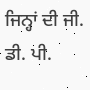ਜਿਨ੍ਹਾਂ ਦੀ ਜੀ. ਡੀ. ਪੀ.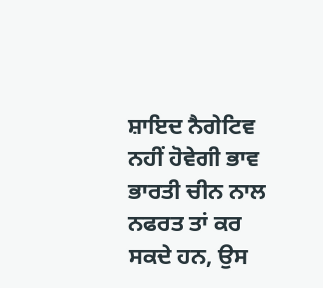ਸ਼ਾਇਦ ਨੈਗੇਟਿਵ ਨਹੀਂ ਹੋਵੇਗੀ ਭਾਵ ਭਾਰਤੀ ਚੀਨ ਨਾਲ ਨਫਰਤ ਤਾਂ ਕਰ ਸਕਦੇ ਹਨ, ਉਸ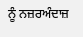ਨੂੰ ਨਜ਼ਰਅੰਦਾਜ਼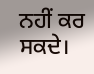ਨਹੀਂ ਕਰ ਸਕਦੇ।